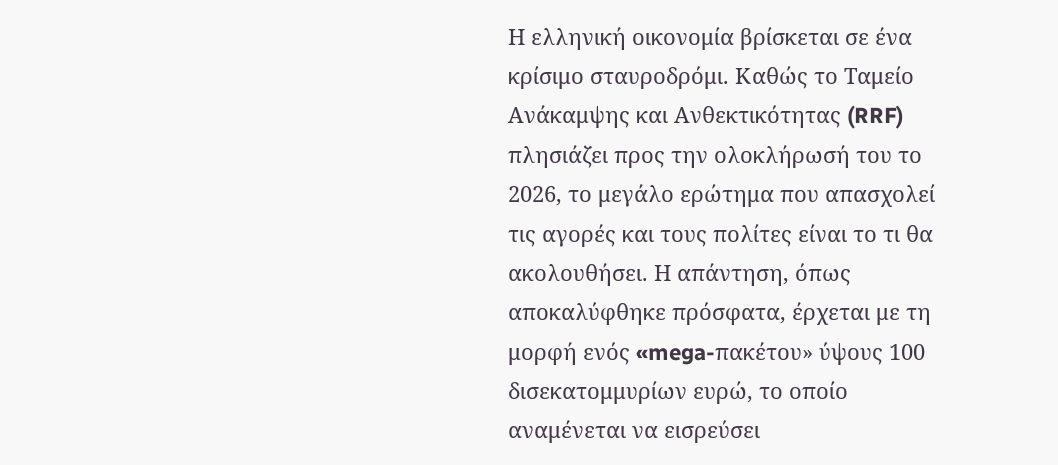Η ελληνική οικονομία βρίσκεται σε ένα κρίσιμο σταυροδρόμι. Καθώς το Ταμείο Ανάκαμψης και Ανθεκτικότητας (RRF) πλησιάζει προς την ολοκλήρωσή του το 2026, το μεγάλο ερώτημα που απασχολεί τις αγορές και τους πολίτες είναι το τι θα ακολουθήσει. Η απάντηση, όπως αποκαλύφθηκε πρόσφατα, έρχεται με τη μορφή ενός «mega-πακέτου» ύψους 100 δισεκατομμυρίων ευρώ, το οποίο αναμένεται να εισρεύσει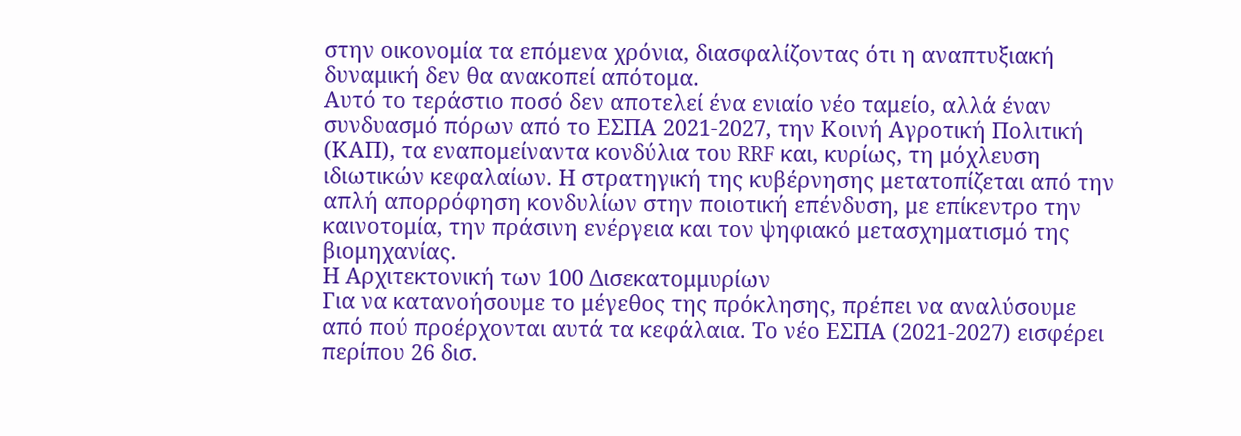στην οικονομία τα επόμενα χρόνια, διασφαλίζοντας ότι η αναπτυξιακή δυναμική δεν θα ανακοπεί απότομα.
Αυτό το τεράστιο ποσό δεν αποτελεί ένα ενιαίο νέο ταμείο, αλλά έναν συνδυασμό πόρων από το ΕΣΠΑ 2021-2027, την Κοινή Αγροτική Πολιτική (ΚΑΠ), τα εναπομείναντα κονδύλια του RRF και, κυρίως, τη μόχλευση ιδιωτικών κεφαλαίων. Η στρατηγική της κυβέρνησης μετατοπίζεται από την απλή απορρόφηση κονδυλίων στην ποιοτική επένδυση, με επίκεντρο την καινοτομία, την πράσινη ενέργεια και τον ψηφιακό μετασχηματισμό της βιομηχανίας.
Η Αρχιτεκτονική των 100 Δισεκατομμυρίων
Για να κατανοήσουμε το μέγεθος της πρόκλησης, πρέπει να αναλύσουμε από πού προέρχονται αυτά τα κεφάλαια. Το νέο ΕΣΠΑ (2021-2027) εισφέρει περίπου 26 δισ.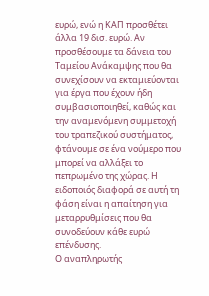ευρώ, ενώ η ΚΑΠ προσθέτει άλλα 19 δισ. ευρώ. Αν προσθέσουμε τα δάνεια του Ταμείου Ανάκαμψης που θα συνεχίσουν να εκταμιεύονται για έργα που έχουν ήδη συμβασιοποιηθεί, καθώς και την αναμενόμενη συμμετοχή του τραπεζικού συστήματος, φτάνουμε σε ένα νούμερο που μπορεί να αλλάξει το πεπρωμένο της χώρας. Η ειδοποιός διαφορά σε αυτή τη φάση είναι η απαίτηση για μεταρρυθμίσεις που θα συνοδεύουν κάθε ευρώ επένδυσης.
Ο αναπληρωτής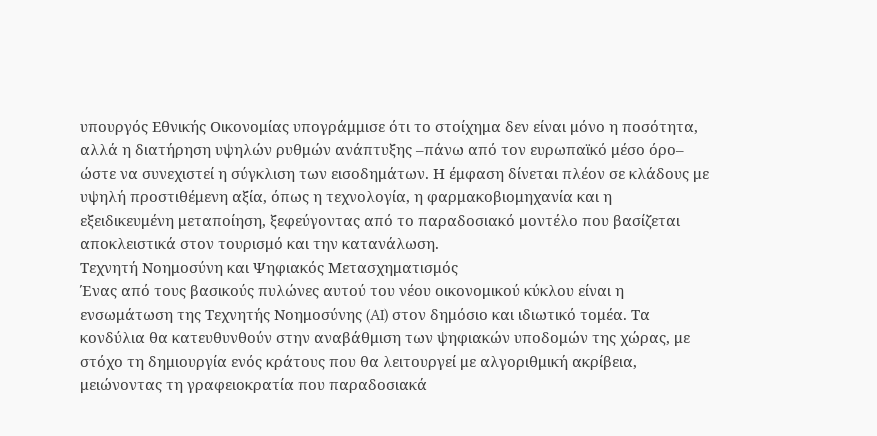υπουργός Εθνικής Οικονομίας υπογράμμισε ότι το στοίχημα δεν είναι μόνο η ποσότητα, αλλά η διατήρηση υψηλών ρυθμών ανάπτυξης –πάνω από τον ευρωπαϊκό μέσο όρο– ώστε να συνεχιστεί η σύγκλιση των εισοδημάτων. Η έμφαση δίνεται πλέον σε κλάδους με υψηλή προστιθέμενη αξία, όπως η τεχνολογία, η φαρμακοβιομηχανία και η εξειδικευμένη μεταποίηση, ξεφεύγοντας από το παραδοσιακό μοντέλο που βασίζεται αποκλειστικά στον τουρισμό και την κατανάλωση.
Τεχνητή Νοημοσύνη και Ψηφιακός Μετασχηματισμός
Ένας από τους βασικούς πυλώνες αυτού του νέου οικονομικού κύκλου είναι η ενσωμάτωση της Τεχνητής Νοημοσύνης (AI) στον δημόσιο και ιδιωτικό τομέα. Τα κονδύλια θα κατευθυνθούν στην αναβάθμιση των ψηφιακών υποδομών της χώρας, με στόχο τη δημιουργία ενός κράτους που θα λειτουργεί με αλγοριθμική ακρίβεια, μειώνοντας τη γραφειοκρατία που παραδοσιακά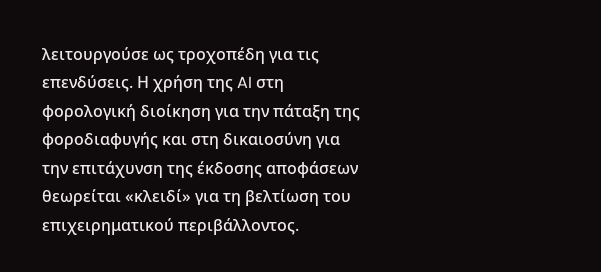λειτουργούσε ως τροχοπέδη για τις επενδύσεις. Η χρήση της AI στη φορολογική διοίκηση για την πάταξη της φοροδιαφυγής και στη δικαιοσύνη για την επιτάχυνση της έκδοσης αποφάσεων θεωρείται «κλειδί» για τη βελτίωση του επιχειρηματικού περιβάλλοντος.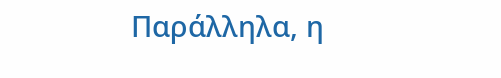Παράλληλα, η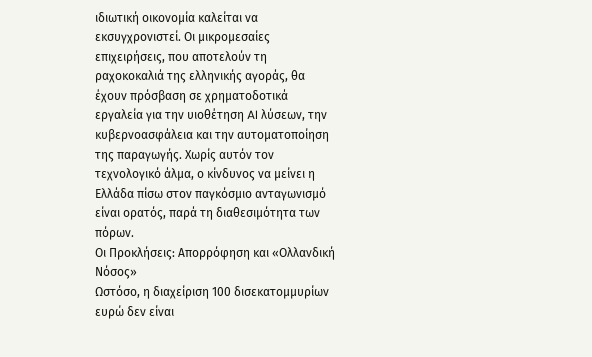ιδιωτική οικονομία καλείται να εκσυγχρονιστεί. Οι μικρομεσαίες επιχειρήσεις, που αποτελούν τη ραχοκοκαλιά της ελληνικής αγοράς, θα έχουν πρόσβαση σε χρηματοδοτικά εργαλεία για την υιοθέτηση AI λύσεων, την κυβερνοασφάλεια και την αυτοματοποίηση της παραγωγής. Χωρίς αυτόν τον τεχνολογικό άλμα, ο κίνδυνος να μείνει η Ελλάδα πίσω στον παγκόσμιο ανταγωνισμό είναι ορατός, παρά τη διαθεσιμότητα των πόρων.
Οι Προκλήσεις: Απορρόφηση και «Ολλανδική Νόσος»
Ωστόσο, η διαχείριση 100 δισεκατομμυρίων ευρώ δεν είναι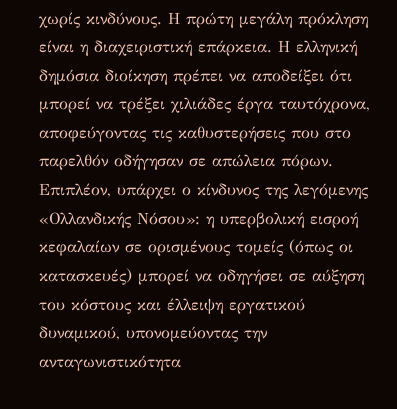χωρίς κινδύνους. Η πρώτη μεγάλη πρόκληση είναι η διαχειριστική επάρκεια. Η ελληνική δημόσια διοίκηση πρέπει να αποδείξει ότι μπορεί να τρέξει χιλιάδες έργα ταυτόχρονα, αποφεύγοντας τις καθυστερήσεις που στο παρελθόν οδήγησαν σε απώλεια πόρων. Επιπλέον, υπάρχει ο κίνδυνος της λεγόμενης «Ολλανδικής Νόσου»: η υπερβολική εισροή κεφαλαίων σε ορισμένους τομείς (όπως οι κατασκευές) μπορεί να οδηγήσει σε αύξηση του κόστους και έλλειψη εργατικού δυναμικού, υπονομεύοντας την ανταγωνιστικότητα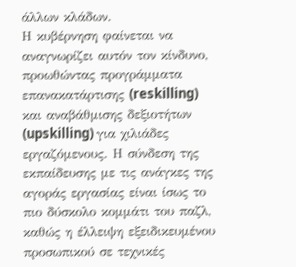άλλων κλάδων.
Η κυβέρνηση φαίνεται να αναγνωρίζει αυτόν τον κίνδυνο, προωθώντας προγράμματα επανακατάρτισης (reskilling) και αναβάθμισης δεξιοτήτων (upskilling) για χιλιάδες εργαζόμενους. Η σύνδεση της εκπαίδευσης με τις ανάγκες της αγοράς εργασίας είναι ίσως το πιο δύσκολο κομμάτι του παζλ, καθώς η έλλειψη εξειδικευμένου προσωπικού σε τεχνικές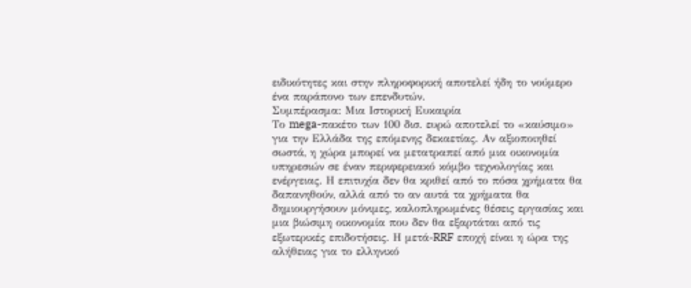ειδικότητες και στην πληροφορική αποτελεί ήδη το νούμερο ένα παράπονο των επενδυτών.
Συμπέρασμα: Μια Ιστορική Ευκαιρία
Το mega-πακέτο των 100 δισ. ευρώ αποτελεί το «καύσιμο» για την Ελλάδα της επόμενης δεκαετίας. Αν αξιοποιηθεί σωστά, η χώρα μπορεί να μετατραπεί από μια οικονομία υπηρεσιών σε έναν περιφερειακό κόμβο τεχνολογίας και ενέργειας. Η επιτυχία δεν θα κριθεί από το πόσα χρήματα θα δαπανηθούν, αλλά από το αν αυτά τα χρήματα θα δημιουργήσουν μόνιμες, καλοπληρωμένες θέσεις εργασίας και μια βιώσιμη οικονομία που δεν θα εξαρτάται από τις εξωτερικές επιδοτήσεις. Η μετά-RRF εποχή είναι η ώρα της αλήθειας για το ελληνικό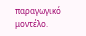παραγωγικό μοντέλο.